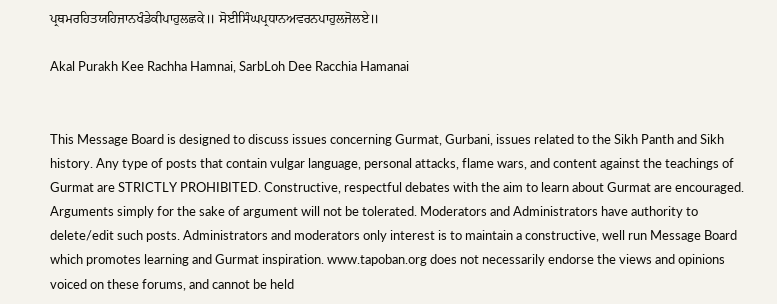ਪ੍ਰਥਮਰਹਿਤਯਹਿਜਾਨਖੰਡੇਕੀਪਾਹੁਲਛਕੇ॥ ਸੋਈਸਿੰਘਪ੍ਰਧਾਨਅਵਰਨਪਾਹੁਲਜੋਲਏ॥

Akal Purakh Kee Rachha Hamnai, SarbLoh Dee Racchia Hamanai


This Message Board is designed to discuss issues concerning Gurmat, Gurbani, issues related to the Sikh Panth and Sikh history. Any type of posts that contain vulgar language, personal attacks, flame wars, and content against the teachings of Gurmat are STRICTLY PROHIBITED. Constructive, respectful debates with the aim to learn about Gurmat are encouraged. Arguments simply for the sake of argument will not be tolerated. Moderators and Administrators have authority to delete/edit such posts. Administrators and moderators only interest is to maintain a constructive, well run Message Board which promotes learning and Gurmat inspiration. www.tapoban.org does not necessarily endorse the views and opinions voiced on these forums, and cannot be held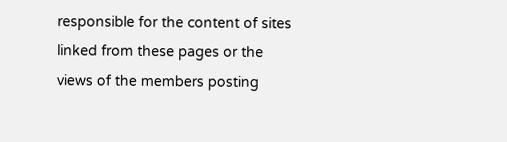responsible for the content of sites linked from these pages or the views of the members posting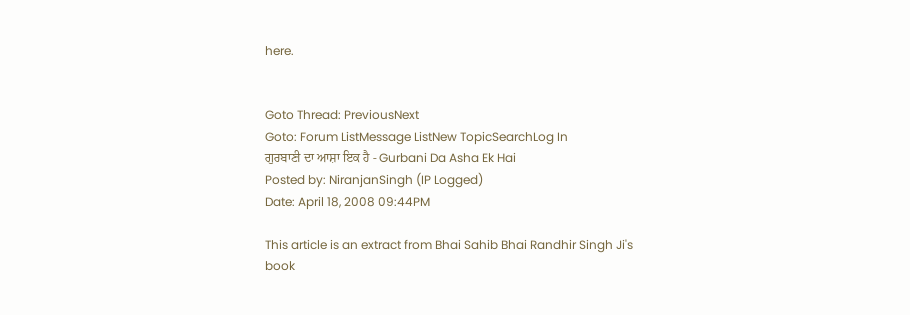here.


Goto Thread: PreviousNext
Goto: Forum ListMessage ListNew TopicSearchLog In
ਗੁਰਬਾਣੀ ਦਾ ਆਸ਼ਾ ਇਕ ਹੈ - Gurbani Da Asha Ek Hai
Posted by: NiranjanSingh (IP Logged)
Date: April 18, 2008 09:44PM

This article is an extract from Bhai Sahib Bhai Randhir Singh Ji's book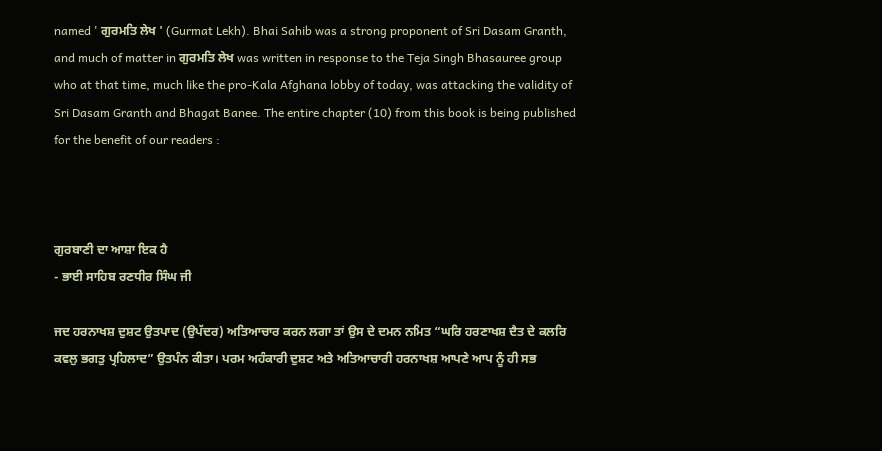named ' ਗੁਰਮਤਿ ਲੇਖ ' (Gurmat Lekh). Bhai Sahib was a strong proponent of Sri Dasam Granth, and much of matter in ਗੁਰਮਤਿ ਲੇਖ was written in response to the Teja Singh Bhasauree group who at that time, much like the pro-Kala Afghana lobby of today, was attacking the validity of Sri Dasam Granth and Bhagat Banee. The entire chapter (10) from this book is being published for the benefit of our readers :



ਗੁਰਬਾਣੀ ਦਾ ਆਸ਼ਾ ਇਕ ਹੈ
- ਭਾਈ ਸਾਹਿਬ ਰਣਧੀਰ ਸਿੰਘ ਜੀ

ਜਦ ਹਰਨਾਖਸ਼ ਦੁਸ਼ਟ ਉਤਪਾਦ (ਉਪੱਦਰ) ਅਤਿਆਚਾਰ ਕਰਨ ਲਗਾ ਤਾਂ ਉਸ ਦੇ ਦਮਨ ਨਮਿਤ “ਘਰਿ ਹਰਣਾਖਸ਼ ਦੈਤ ਦੇ ਕਲਰਿ ਕਵਲੁ ਭਗਤੁ ਪ੍ਰਹਿਲਾਦ” ਉਤਪੰਨ ਕੀਤਾ। ਪਰਮ ਅਹੰਕਾਰੀ ਦੁਸ਼ਟ ਅਤੇ ਅਤਿਆਚਾਰੀ ਹਰਨਾਖਸ਼ ਆਪਣੇ ਆਪ ਨੂੰ ਹੀ ਸਭ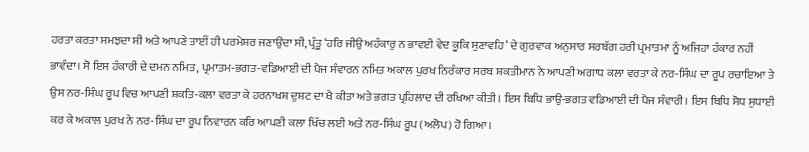ਹਰਤਾ ਕਰਤਾ ਸਮਝਦਾ ਸੀ ਅਤੇ ਆਪਣੇ ਤਾਈਂ ਹੀ ਪਰਮੇਸ਼ਰ ਜਣਾਉਂਦਾ ਸੀ, ਪ੍ਰੰਤੂ ‘ਹਰਿ ਜੀਉ ਅਹੰਕਾਰੁ ਨ ਭਾਵਈ ਵੇਦ ਕੂਕਿ ਸੁਣਾਵਹਿ’ ਦੇ ਗੁਰਵਾਕ ਅਨੁਸਾਰ ਸਰਬੱਗ ਹਰੀ ਪ੍ਰਮਾਤਮਾ ਨੂੰ ਅਜਿਹਾ ਹੰਕਾਰ ਨਹੀਂ ਭਾਵੰਦਾ। ਸੋ ਇਸ ਹੰਕਾਰੀ ਦੇ ਦਮਨ ਨਮਿਤ, ਪ੍ਰਮਾਤਮ-ਭਗਤ-ਵਡਿਆਈ ਦੀ ਪੈਜ ਸੰਵਾਰਨ ਨਮਿਤ ਅਕਾਲ ਪੁਰਖ ਨਿਰੰਕਾਰ ਸਰਬ ਸ਼ਕਤੀਮਾਨ ਨੇ ਆਪਣੀ ਅਗਾਧ ਕਲਾ ਵਰਤਾ ਕੇ ਨਰ-ਸਿੰਘ ਦਾ ਰੂਪ ਰਚਾਇਆ ਤੇ ਉਸ ਨਰ-ਸਿੰਘ ਰੂਪ ਵਿਚ ਆਪਣੀ ਸ਼ਕਤਿ-ਕਲਾ ਵਰਤਾ ਕੇ ਹਰਨਾਖਸ਼ ਦੁਸ਼ਟ ਦਾ ਖੈ ਕੀਤਾ ਅਤੇ ਭਗਤ ਪ੍ਰਹਿਲਾਦ ਦੀ ਰਖਿਆ ਕੀਤੀ। ਇਸ ਬਿਧਿ ਭਾਉ-ਭਗਤ ਵਡਿਆਈ ਦੀ ਪੈਜ ਸੰਵਾਰੀ। ਇਸ ਬਿਧਿ ਸੋਧ ਸੁਧਾਈ ਕਰ ਕੇ ਅਕਾਲ ਪੁਰਖ ਨੇ ਨਰ-ਸਿੰਘ ਦਾ ਰੂਪ ਨਿਵਾਰਨ ਕਰਿ ਆਪਣੀ ਕਲਾ ਖਿੱਚ ਲਈ ਅਤੇ ਨਰ-ਸਿੰਘ ਰੂਪ (ਅਲੋਪ) ਹੋ ਗਿਆ।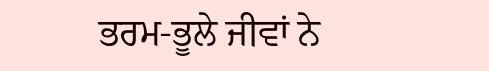ਭਰਮ-ਭੂਲੇ ਜੀਵਾਂ ਨੇ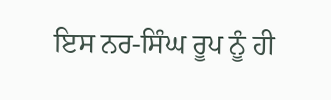ਇਸ ਨਰ-ਸਿੰਘ ਰੂਪ ਨੂੰ ਹੀ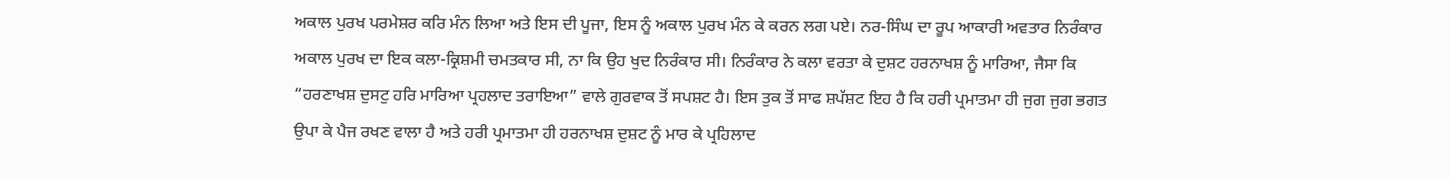ਅਕਾਲ ਪੁਰਖ ਪਰਮੇਸ਼ਰ ਕਰਿ ਮੰਨ ਲਿਆ ਅਤੇ ਇਸ ਦੀ ਪੂਜਾ, ਇਸ ਨੂੰ ਅਕਾਲ ਪੁਰਖ ਮੰਨ ਕੇ ਕਰਨ ਲਗ ਪਏ। ਨਰ-ਸਿੰਘ ਦਾ ਰੂਪ ਆਕਾਰੀ ਅਵਤਾਰ ਨਿਰੰਕਾਰ ਅਕਾਲ ਪੁਰਖ ਦਾ ਇਕ ਕਲਾ-ਕ੍ਰਿਸ਼ਮੀ ਚਮਤਕਾਰ ਸੀ, ਨਾ ਕਿ ਉਹ ਖੁਦ ਨਿਰੰਕਾਰ ਸੀ। ਨਿਰੰਕਾਰ ਨੇ ਕਲਾ ਵਰਤਾ ਕੇ ਦੁਸ਼ਟ ਹਰਨਾਖਸ਼ ਨੂੰ ਮਾਰਿਆ, ਜੈਸਾ ਕਿ “ਹਰਣਾਖਸ਼ ਦੁਸਟੁ ਹਰਿ ਮਾਰਿਆ ਪ੍ਰਹਲਾਦ ਤਰਾਇਆ” ਵਾਲੇ ਗੁਰਵਾਕ ਤੋਂ ਸਪਸ਼ਟ ਹੈ। ਇਸ ਤੁਕ ਤੋਂ ਸਾਫ ਸ਼ਪੱਸ਼ਟ ਇਹ ਹੈ ਕਿ ਹਰੀ ਪ੍ਰਮਾਤਮਾ ਹੀ ਜੁਗ ਜੁਗ ਭਗਤ ਉਪਾ ਕੇ ਪੈਜ ਰਖਣ ਵਾਲਾ ਹੈ ਅਤੇ ਹਰੀ ਪ੍ਰਮਾਤਮਾ ਹੀ ਹਰਨਾਖਸ਼ ਦੁਸ਼ਟ ਨੂੰ ਮਾਰ ਕੇ ਪ੍ਰਹਿਲਾਦ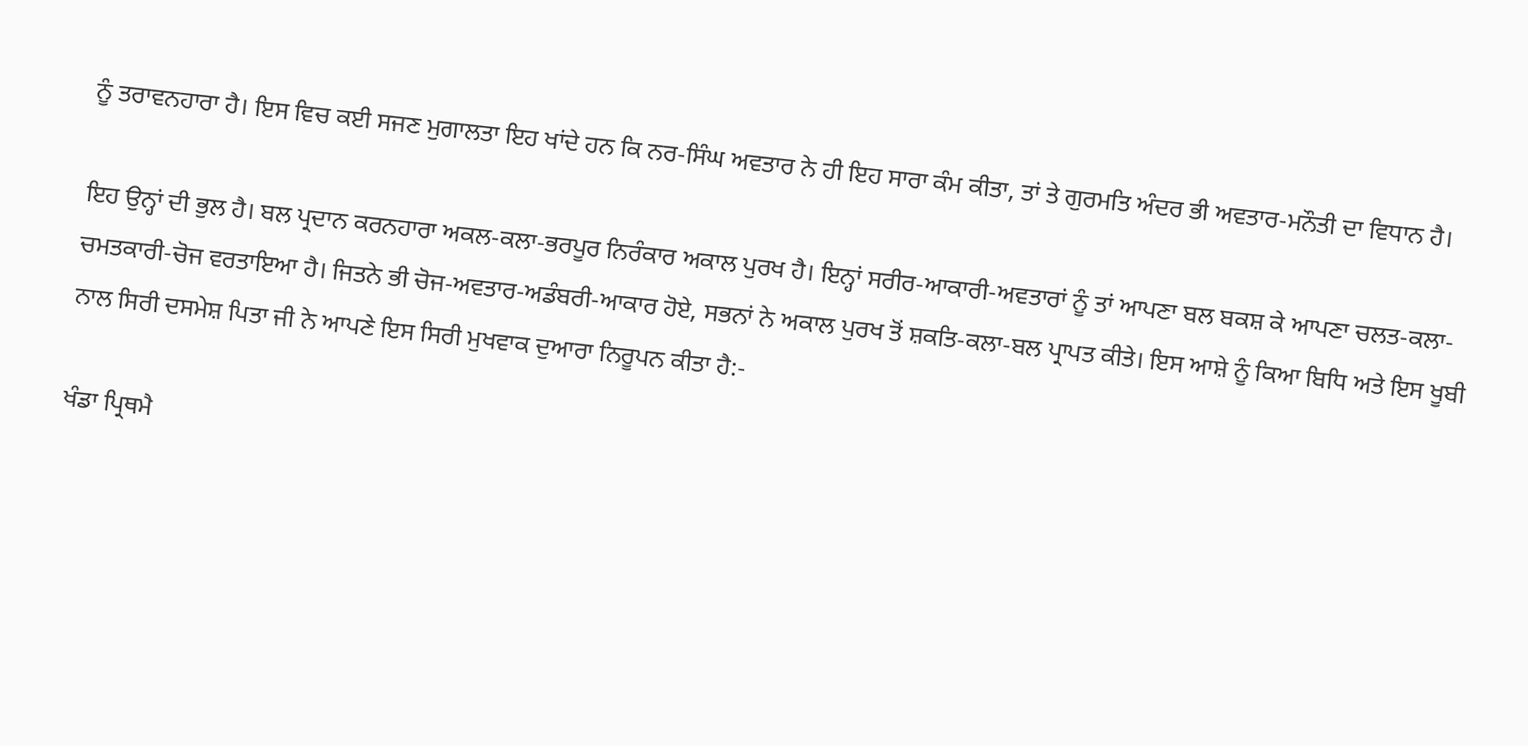ਨੂੰ ਤਰਾਵਨਹਾਰਾ ਹੈ। ਇਸ ਵਿਚ ਕਈ ਸਜਣ ਮੁਗਾਲਤਾ ਇਹ ਖਾਂਦੇ ਹਨ ਕਿ ਨਰ-ਸਿੰਘ ਅਵਤਾਰ ਨੇ ਹੀ ਇਹ ਸਾਰਾ ਕੰਮ ਕੀਤਾ, ਤਾਂ ਤੇ ਗੁਰਮਤਿ ਅੰਦਰ ਭੀ ਅਵਤਾਰ-ਮਨੌਤੀ ਦਾ ਵਿਧਾਨ ਹੈ।

ਇਹ ਉਨ੍ਹਾਂ ਦੀ ਭੁਲ ਹੈ। ਬਲ ਪ੍ਰਦਾਨ ਕਰਨਹਾਰਾ ਅਕਲ-ਕਲਾ-ਭਰਪੂਰ ਨਿਰੰਕਾਰ ਅਕਾਲ ਪੁਰਖ ਹੈ। ਇਨ੍ਹਾਂ ਸਰੀਰ-ਆਕਾਰੀ-ਅਵਤਾਰਾਂ ਨੂੰ ਤਾਂ ਆਪਣਾ ਬਲ ਬਕਸ਼ ਕੇ ਆਪਣਾ ਚਲਤ-ਕਲਾ-ਚਮਤਕਾਰੀ-ਚੋਜ ਵਰਤਾਇਆ ਹੈ। ਜਿਤਨੇ ਭੀ ਚੋਜ-ਅਵਤਾਰ-ਅਡੰਬਰੀ-ਆਕਾਰ ਹੋਏ, ਸਭਨਾਂ ਨੇ ਅਕਾਲ ਪੁਰਖ ਤੋਂ ਸ਼ਕਤਿ-ਕਲਾ-ਬਲ ਪ੍ਰਾਪਤ ਕੀਤੇ। ਇਸ ਆਸ਼ੇ ਨੂੰ ਕਿਆ ਬਿਧਿ ਅਤੇ ਇਸ ਖੂਬੀ ਨਾਲ ਸਿਰੀ ਦਸਮੇਸ਼ ਪਿਤਾ ਜੀ ਨੇ ਆਪਣੇ ਇਸ ਸਿਰੀ ਮੁਖਵਾਕ ਦੁਆਰਾ ਨਿਰੂਪਨ ਕੀਤਾ ਹੈ:-

ਖੰਡਾ ਪ੍ਰਿਥਮੈ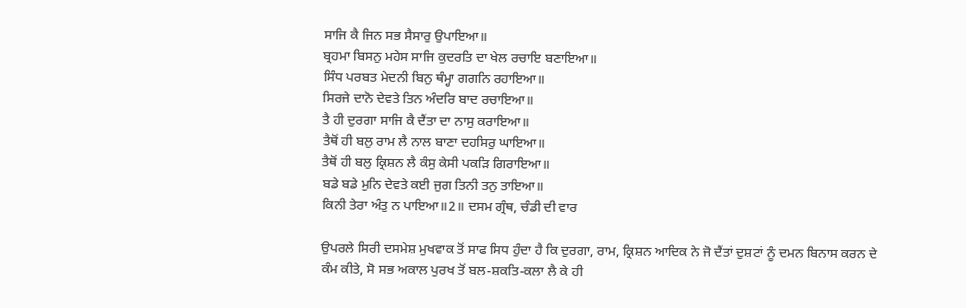ਸਾਜਿ ਕੈ ਜਿਨ ਸਭ ਸੈਸਾਰੁ ਉਪਾਇਆ॥
ਬ੍ਰਹਮਾ ਬਿਸਨੁ ਮਹੇਸ ਸਾਜਿ ਕੁਦਰਤਿ ਦਾ ਖੇਲ ਰਚਾਇ ਬਣਾਇਆ॥
ਸਿੰਧ ਪਰਬਤ ਮੇਦਨੀ ਬਿਨੁ ਥੰਮ੍ਹਾ ਗਗਨਿ ਰਹਾਇਆ॥
ਸਿਰਜੇ ਦਾਨੋ ਦੇਵਤੇ ਤਿਨ ਅੰਦਰਿ ਬਾਦ ਰਚਾਇਆ॥
ਤੈ ਹੀ ਦੁਰਗਾ ਸਾਜਿ ਕੈ ਦੈਂਤਾ ਦਾ ਨਾਸੁ ਕਰਾਇਆ॥
ਤੈਥੋਂ ਹੀ ਬਲੁ ਰਾਮ ਲੈ ਨਾਲ ਬਾਣਾ ਦਹਸਿਰੁ ਘਾਇਆ॥
ਤੈਥੋਂ ਹੀ ਬਲੁ ਕ੍ਰਿਸ਼ਨ ਲੈ ਕੰਸੁ ਕੇਸੀ ਪਕੜਿ ਗਿਰਾਇਆ॥
ਬਡੇ ਬਡੇ ਮੁਨਿ ਦੇਵਤੇ ਕਈ ਜੁਗ ਤਿਨੀ ਤਨੁ ਤਾਇਆ॥
ਕਿਨੀ ਤੇਰਾ ਅੰਤੁ ਨ ਪਾਇਆ॥2॥ ਦਸਮ ਗ੍ਰੰਥ, ਚੰਡੀ ਦੀ ਵਾਰ

ਉਪਰਲੇ ਸਿਰੀ ਦਸਮੇਸ਼ ਮੁਖਵਾਕ ਤੋਂ ਸਾਫ ਸਿਧ ਹੁੰਦਾ ਹੈ ਕਿ ਦੁਰਗਾ, ਰਾਮ, ਕ੍ਰਿਸ਼ਨ ਆਦਿਕ ਨੇ ਜੋ ਦੈਂਤਾਂ ਦੁਸ਼ਟਾਂ ਨੂੰ ਦਮਨ ਬਿਨਾਸ ਕਰਨ ਦੇ ਕੰਮ ਕੀਤੇ, ਸੋ ਸਭ ਅਕਾਲ ਪੁਰਖ ਤੋਂ ਬਲ-ਸ਼ਕਤਿ-ਕਲਾ ਲੈ ਕੇ ਹੀ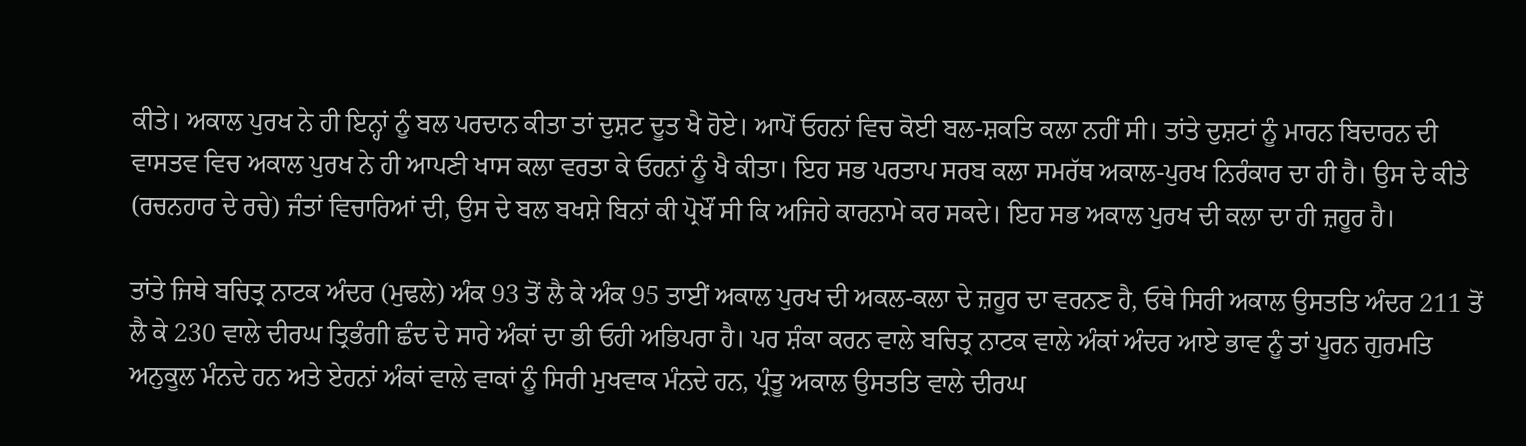ਕੀਤੇ। ਅਕਾਲ ਪੁਰਖ ਨੇ ਹੀ ਇਨ੍ਹਾਂ ਨੂੰ ਬਲ ਪਰਦਾਨ ਕੀਤਾ ਤਾਂ ਦੁਸ਼ਟ ਦੂਤ ਖੈ ਹੋਏ। ਆਪੋਂ ਓਹਨਾਂ ਵਿਚ ਕੋਈ ਬਲ-ਸ਼ਕਤਿ ਕਲਾ ਨਹੀਂ ਸੀ। ਤਾਂਤੇ ਦੁਸ਼ਟਾਂ ਨੂੰ ਮਾਰਨ ਬਿਦਾਰਨ ਦੀ ਵਾਸਤਵ ਵਿਚ ਅਕਾਲ ਪੁਰਖ ਨੇ ਹੀ ਆਪਣੀ ਖਾਸ ਕਲਾ ਵਰਤਾ ਕੇ ਓਹਨਾਂ ਨੂੰ ਖੈ ਕੀਤਾ। ਇਹ ਸਭ ਪਰਤਾਪ ਸਰਬ ਕਲਾ ਸਮਰੱਥ ਅਕਾਲ-ਪੁਰਖ ਨਿਰੰਕਾਰ ਦਾ ਹੀ ਹੈ। ਉਸ ਦੇ ਕੀਤੇ (ਰਚਨਹਾਰ ਦੇ ਰਚੇ) ਜੰਤਾਂ ਵਿਚਾਰਿਆਂ ਦੀ, ਉਸ ਦੇ ਬਲ ਬਖਸ਼ੇ ਬਿਨਾਂ ਕੀ ਪ੍ਰੋਖੌਂ ਸੀ ਕਿ ਅਜਿਹੇ ਕਾਰਨਾਮੇ ਕਰ ਸਕਦੇ। ਇਹ ਸਭ ਅਕਾਲ ਪੁਰਖ ਦੀ ਕਲਾ ਦਾ ਹੀ ਜ਼ਹੂਰ ਹੈ।

ਤਾਂਤੇ ਜਿਥੇ ਬਚਿਤ੍ਰ ਨਾਟਕ ਅੰਦਰ (ਮੁਢਲੇ) ਅੰਕ 93 ਤੋਂ ਲੈ ਕੇ ਅੰਕ 95 ਤਾਈਂ ਅਕਾਲ ਪੁਰਖ ਦੀ ਅਕਲ-ਕਲਾ ਦੇ ਜ਼ਹੂਰ ਦਾ ਵਰਨਣ ਹੈ, ਓਥੇ ਸਿਰੀ ਅਕਾਲ ਉਸਤਤਿ ਅੰਦਰ 211 ਤੋਂ ਲੈ ਕੇ 230 ਵਾਲੇ ਦੀਰਘ ਤ੍ਰਿਭੰਗੀ ਛੰਦ ਦੇ ਸਾਰੇ ਅੰਕਾਂ ਦਾ ਭੀ ਓਹੀ ਅਭਿਪਰਾ ਹੈ। ਪਰ ਸ਼ੰਕਾ ਕਰਨ ਵਾਲੇ ਬਚਿਤ੍ਰ ਨਾਟਕ ਵਾਲੇ ਅੰਕਾਂ ਅੰਦਰ ਆਏ ਭਾਵ ਨੂੰ ਤਾਂ ਪੂਰਨ ਗੁਰਮਤਿ ਅਨੁਕੂਲ ਮੰਨਦੇ ਹਨ ਅਤੇ ਏਹਨਾਂ ਅੰਕਾਂ ਵਾਲੇ ਵਾਕਾਂ ਨੂੰ ਸਿਰੀ ਮੁਖਵਾਕ ਮੰਨਦੇ ਹਨ, ਪ੍ਰੰਤੂ ਅਕਾਲ ਉਸਤਤਿ ਵਾਲੇ ਦੀਰਘ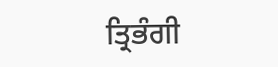ਤ੍ਰਿਭੰਗੀ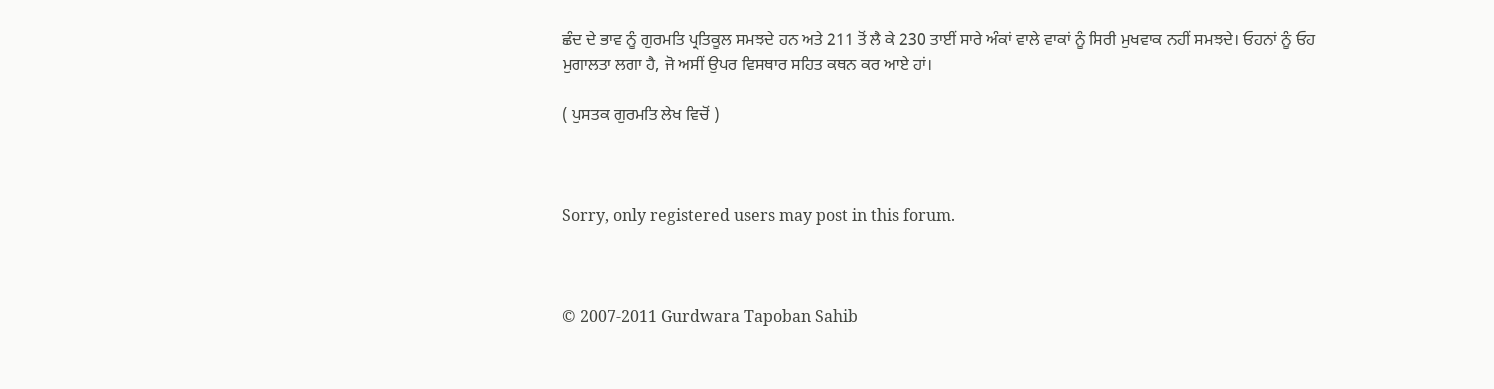ਛੰਦ ਦੇ ਭਾਵ ਨੂੰ ਗੁਰਮਤਿ ਪ੍ਰਤਿਕੂਲ ਸਮਝਦੇ ਹਨ ਅਤੇ 211 ਤੋਂ ਲੈ ਕੇ 230 ਤਾਈਂ ਸਾਰੇ ਅੰਕਾਂ ਵਾਲੇ ਵਾਕਾਂ ਨੂੰ ਸਿਰੀ ਮੁਖਵਾਕ ਨਹੀਂ ਸਮਝਦੇ। ਓਹਨਾਂ ਨੂੰ ਓਹ ਮੁਗਾਲਤਾ ਲਗਾ ਹੈ, ਜੋ ਅਸੀਂ ਉਪਰ ਵਿਸਥਾਰ ਸਹਿਤ ਕਥਨ ਕਰ ਆਏ ਹਾਂ।

( ਪੁਸਤਕ ਗੁਰਮਤਿ ਲੇਖ ਵਿਚੋਂ )



Sorry, only registered users may post in this forum.



© 2007-2011 Gurdwara Tapoban Sahib